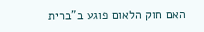האם חוק הלאום פוגע ב"ברית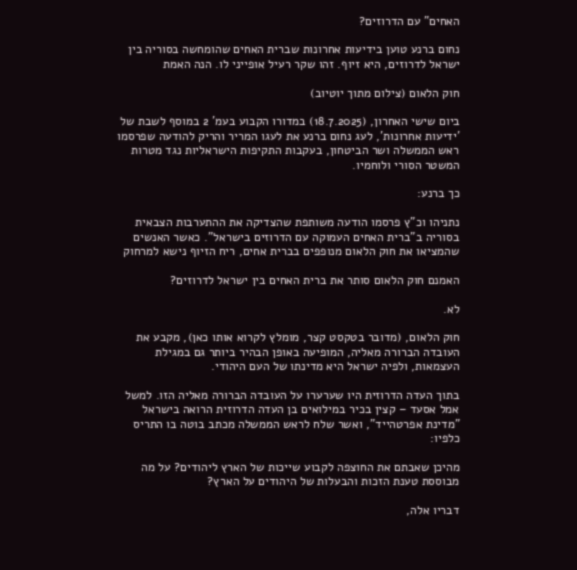האחים" עם הדרוזים?

נחום ברנע טוען בידיעות אחרונות שברית האחים שהומחשה בסוריה בין ישראל לדרוזים, היא זיוף. זהו שקר רעיל אופייני לו. הנה האמת

חוק הלאום (צילום מתוך יוטיוב)

ביום שישי האחרון, (18.7.2025) במדורו הקבוע בעמ' 2 במוסף לשבת של 'ידיעות אחרונות', לעג נחום ברנע את לעגו המריר והריק להודעה שפרסמו ראש הממשלה ושר הביטחון, בעקבות התקיפות הישראליות נגד מטרות המשטר הסורי ולוחמיו.

כך ברנע:

נתניהו וכ"ץ פרסמו הודעה משותפת שהצדיקה את ההתערבות הצבאית בסוריה ב"ברית האחים העמוקה עם הדרוזים בישראל". כאשר האנשים שהמציאו את חוק הלאום מנופפים בברית אחים, ריח הזיוף נישא למרחוק

האמנם חוק הלאום סותר את ברית האחים בין ישראל לדרוזים?

לא.

חוק הלאום, (מדובר בטקסט קצר, מומלץ לקרוא אותו כאן), מקבע את העובדה הברורה מאליה, המופיעה באופן הבהיר ביותר גם במגילת העצמאות, ולפיה ישראל היא מדינתו של העם היהודי.

בתוך העדה הדרוזית היו שערערו על העובדה הברורה מאליה הזו. למשל אמל אסעד – קצין בכיר במילואים בן העדה הדרוזית הרואה בישראל "מדינת אפרטהייד", ואשר שלח לראש הממשלה מכתב בוטה בו התריס כלפיו:

מהיכן שאבתם את החוצפה לקבוע שייכות של הארץ ליהודים? על מה מבוססת טענת הזכות והבעלות של היהודים על הארץ?

דבריו אלה,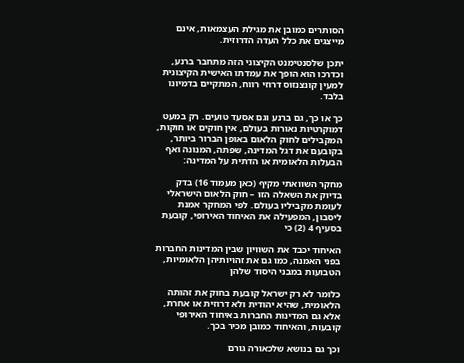הסותרים כמובן את מגילת העצמאות, אינם מייצגים את כלל העדה הדרוזית.

יתכן שלסנטימנט הקיצוני הזה מתחבר ברנע, וכדרכו הוא הופך את עמדתו האישית הקיצונית למעין קונצנזוס דרוזי רווח, המתקיים בדמיונו בלבד.

כך או כך, גם ברנע וגם אסעד טועים. רק במעט דמוקרטיות נאורות בעולם, אין חוקים או חוקות, המקבילים לחוק הלאום באופן הברור ביותר, בקובעם את דגל המדינה, שפתה, המנונה ואף הבעלות הלאומית או הדתית על המדינה:

מחקר השוואתי מקיף (כאן מעמוד 16) בדק בדיוק את השאלה הזו – חוק הלאום הישראלי לעומת מקביליו בעולם. לפי המחקר אמנת ליסבון, המפעילה את האיחוד האירופי, קובעת בסעיף 4 (2) כי

האיחוד יכבד את השוויון שבין המדינות החברות בפני האמנה, כמו גם את זהויותיהן הלאומיות, הטבועות במבני היסוד שלהן

כלומר לא רק ישראל קובעת בחוק את זהותה הלאומית, שהיא יהודית ולא דרוזית או אחרת, אלא גם המדינות החברות באיחוד האירופי קובעות, והאיחוד כמובן מכיר בכך.

וכך גם בנושא שלכאורה גורם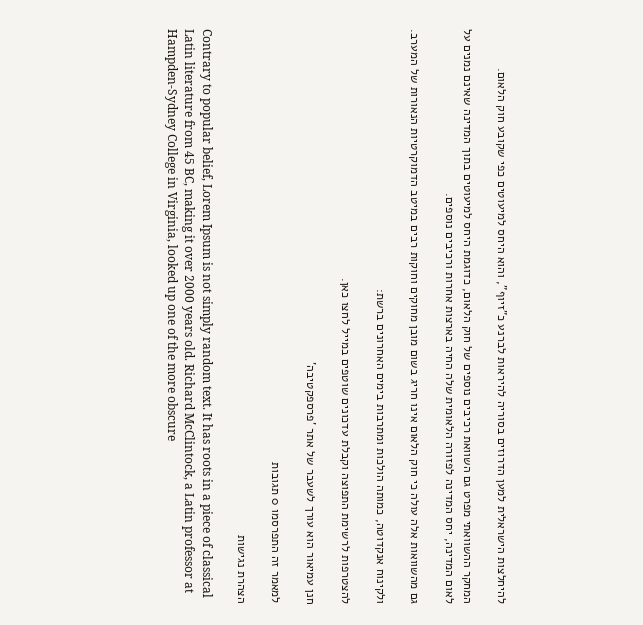להיחלצות הישראלית למען הדרוזים בסוריה להיראות לברנע כ"זיוף", והוא היחס למיעוטים כפי שקובע חוק הלאום.

המחקר ההשוואתי מפרט גם השוואת רכיבים נוספים של חוק הלאום, כדוגמת היחס למיעוטים בתוך המדינה שאינם נמנים על לאום המדינה, יחס המדינה לפזורה הלאומית שלה החיה בארצות אחרות ורכיבים נוספים.

גם מהשוואות אלה עולה כי חוק הלאום אינו חריג בשום מובן מחוקים וחוקות רבים במיטב הדמוקרטיות הנאורות של המערב.

ולקינוח אנקדוטה, כמותה הולכות ומתרבות בימים האחרונים ברשת:

להצטרפות לרשימת התפוצה וקבלת עדכונים שוטפים במייל לחצו כאן.

חנן עמיאור הוא עורך לשעבר של אתר 'פרספקטיבה'

למאמר זה התפרסמו 0 תגובות

הצהרת נגישות

Contrary to popular belief, Lorem Ipsum is not simply random text. It has roots in a piece of classical Latin literature from 45 BC, making it over 2000 years old. Richard McClintock, a Latin professor at Hampden-Sydney College in Virginia, looked up one of the more obscure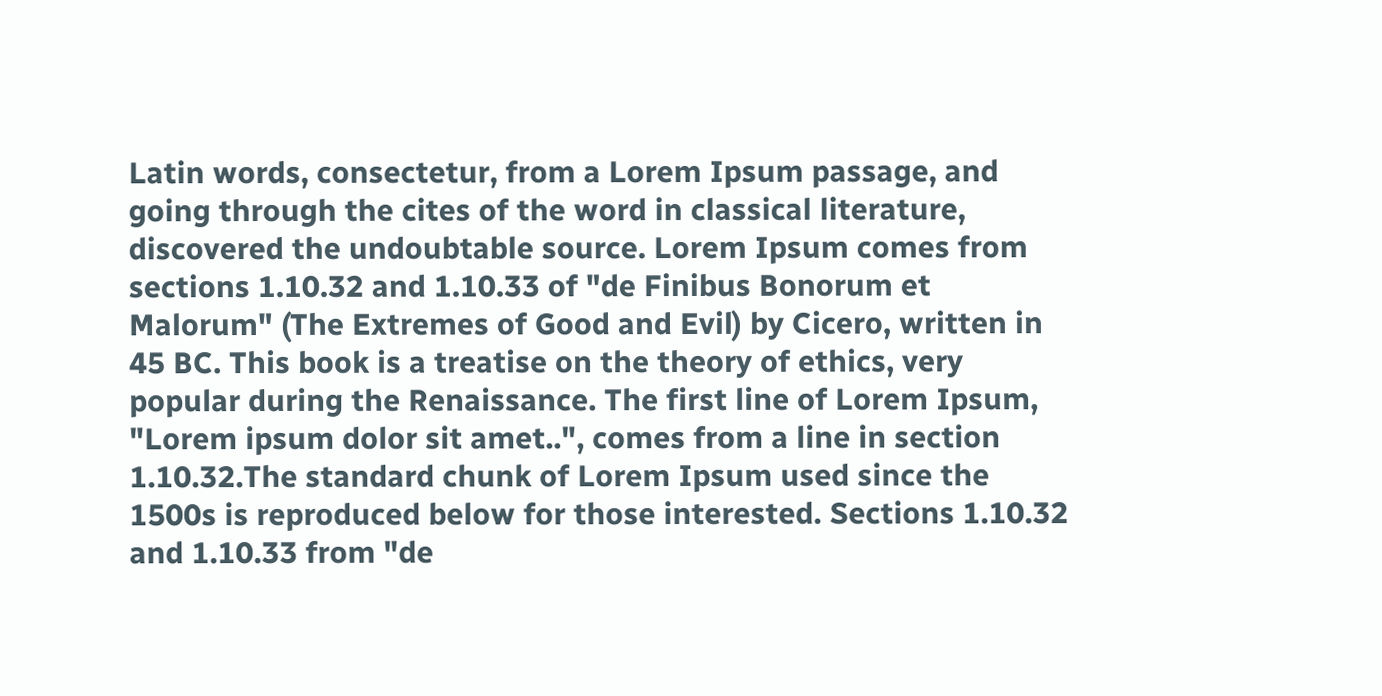Latin words, consectetur, from a Lorem Ipsum passage, and going through the cites of the word in classical literature, discovered the undoubtable source. Lorem Ipsum comes from sections 1.10.32 and 1.10.33 of "de Finibus Bonorum et Malorum" (The Extremes of Good and Evil) by Cicero, written in 45 BC. This book is a treatise on the theory of ethics, very popular during the Renaissance. The first line of Lorem Ipsum, "Lorem ipsum dolor sit amet..", comes from a line in section 1.10.32.The standard chunk of Lorem Ipsum used since the 1500s is reproduced below for those interested. Sections 1.10.32 and 1.10.33 from "de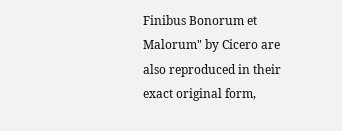Finibus Bonorum et Malorum" by Cicero are also reproduced in their exact original form,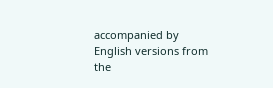accompanied by English versions from the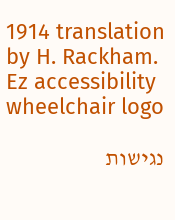1914 translation by H. Rackham.
Ez accessibility wheelchair logo

נגישות